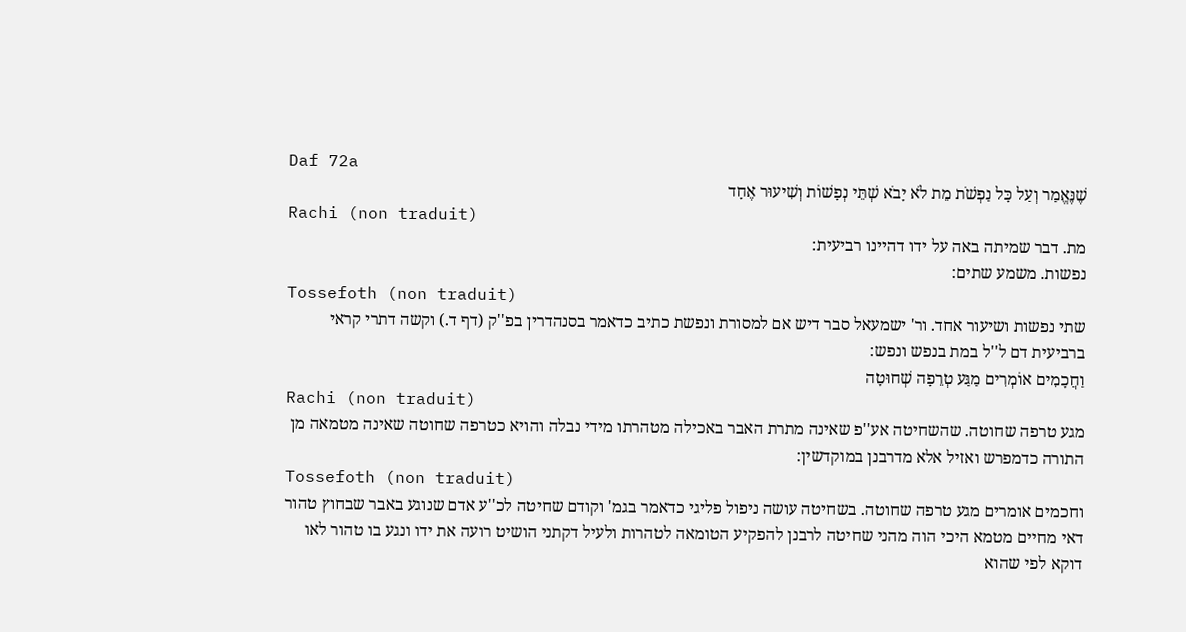Daf 72a
שֶׁנֶּאֱמַר וְעַל כָּל נַפְשֹׁת מֵת לֹא יָבֹא שְׁתֵּי נְפָשׁוֹת וְשִׁיעוּר אֶחָד
Rachi (non traduit)
מת. דבר שמיתה באה על ידו דהיינו רביעית:
נפשות. משמע שתים:
Tossefoth (non traduit)
שתי נפשות ושיעור אחד. ור' ישמעאל סבר דיש אם למסורת ונפשת כתיב כדאמר בסנהדרין בפ''ק (דף ד.) וקשה דתרי קראי ברביעית דם ל''ל במת בנפש ונפש:
וַחֲכָמִים אוֹמְרִים מַגַּע טְרֵפָה שְׁחוּטָה
Rachi (non traduit)
מגע טרפה שחוטה. שהשחיטה אע''פ שאינה מתרת האבר באכילה מטהרתו מידי נבלה והויא כטרפה שחוטה שאינה מטמאה מן התורה כדמפרש ואזיל אלא מדרבנן במוקדשין:
Tossefoth (non traduit)
וחכמים אומרים מגע טרפה שחוטה. בשחיטה עושה ניפול פליגי כדאמר בגמ' וקודם שחיטה לכ''ע אדם שנוגע באבר שבחוץ טהור דאי מחיים מטמא היכי הוה מהני שחיטה לרבנן להפקיע הטומאה לטהרות ולעיל דקתני הושיט רועה את ידו ונגע בו טהור לאו דוקא לפי שהוא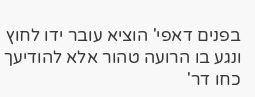בפנים דאפי' הוציא עובר ידו לחוץ ונגע בו הרועה טהור אלא להודיעך כחו דר'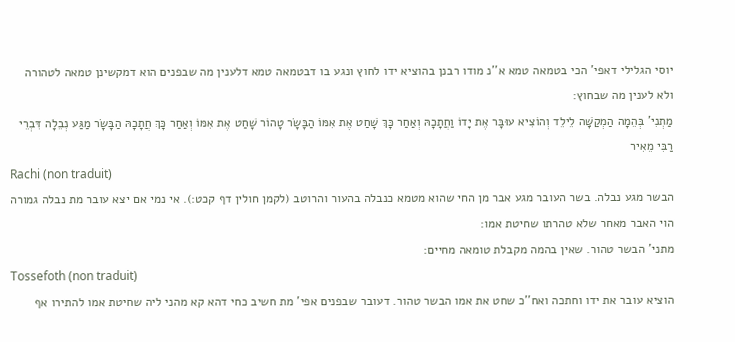יוסי הגלילי דאפי' הכי בטמאה טמא א''נ מודו רבנן בהוציא ידו לחוץ ונגע בו דבטמאה טמא דלענין מה שבפנים הוא דמקשינן טמאה לטהורה ולא לענין מה שבחוץ:
מַתְנִי' בְּהֵמָה הַמְקַשָּׁה לֵילֵד וְהוֹצִיא עוּבָּר אֶת יָדוֹ וַחֲתָכָהּ וְאַחַר כָּךְ שָׁחַט אֶת אִמּוֹ הַבָּשָׂר טָהוֹר שָׁחַט אֶת אִמּוֹ וְאַחַר כָּךְ חֲתָכָהּ הַבָּשָׂר מַגַּע נְבֵלָה דִּבְרֵי רַבִּי מֵאִיר
Rachi (non traduit)
הבשר מגע נבלה. בשר העובר מגע אבר מן החי שהוא מטמא כנבלה בהעור והרוטב (לקמן חולין דף קכט:). אי נמי אם יצא עובר מת נבלה גמורה הוי האבר מאחר שלא טהרתו שחיטת אמו:
מתני' הבשר טהור. שאין בהמה מקבלת טומאה מחיים:
Tossefoth (non traduit)
הוציא עובר את ידו וחתכה ואח''כ שחט את אמו הבשר טהור. דעובר שבפנים אפי' מת חשיב כחי דהא קא מהני ליה שחיטת אמו להתירו אף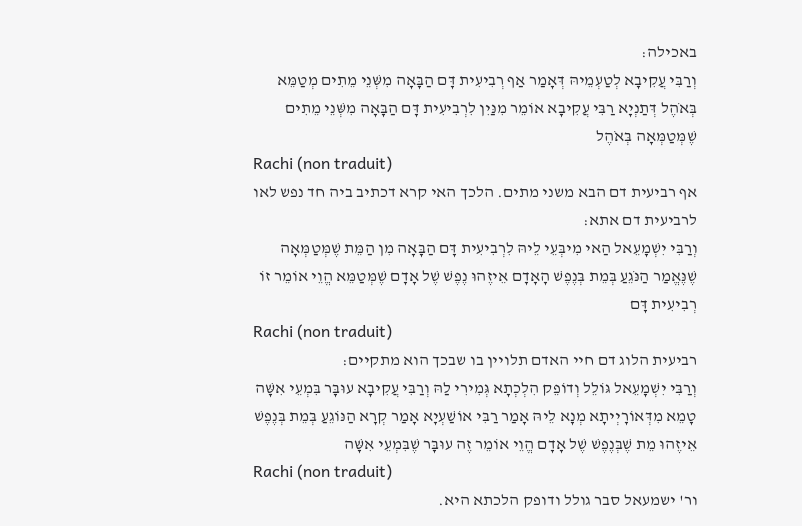באכילה:
וְרַבִּי עֲקִיבָא לְטַעְמֵיהּ דְּאָמַר אַף רְבִיעִית דָּם הַבָּאָה מִשְּׁנֵי מֵתִים מְטַמֵּא בְּאֹהֶל דְּתַנְיָא רַבִּי עֲקִיבָא אוֹמֵר מִנַּיִן לִרְבִיעִית דָּם הַבָּאָה מִשְּׁנֵי מֵתִים שֶׁמְּטַמְּאָה בְּאֹהֶל
Rachi (non traduit)
אף רביעית דם הבא משני מתים. הלכך האי קרא דכתיב ביה חד נפש לאו לרביעית דם אתא:
וְרַבִּי יִשְׁמָעֵאל הַאי מִיבְּעֵי לֵיהּ לִרְבִיעִית דָּם הַבָּאָה מִן הַמֵּת שֶׁמְּטַמְּאָה שֶׁנֶּאֱמַר הַנֹּגֵעַ בְּמֵת בְּנֶפֶשׁ הָאָדָם אֵיזֶהוּ נֶפֶשׁ שֶׁל אָדָם שֶׁמְּטַמֵּא הֱוֵי אוֹמֵר זוֹ רְבִיעִית דָּם
Rachi (non traduit)
רביעית הלוג דם חיי האדם תלויין בו שבכך הוא מתקיים:
וְרַבִּי יִשְׁמָעֵאל גּוֹלֵל וְדוֹפֵק הִלְכְתָא גְּמִירִי לַהּ וְרַבִּי עֲקִיבָא עוּבָּר בִּמְעֵי אִשָּׁה טָמֵא מִדְּאוֹרָיְיתָא מְנָא לֵיהּ אָמַר רַבִּי אוֹשַׁעְיָא אָמַר קְרָא הַנּוֹגֵעַ בְּמֵת בְּנֶפֶשׁ אֵיזֶהוּ מֵת שֶׁבְּנֶפֶשׁ שֶׁל אָדָם הֱוֵי אוֹמֵר זֶה עוּבָּר שֶׁבִּמְעֵי אִשָּׁה
Rachi (non traduit)
ור' ישמעאל סבר גולל ודופק הלכתא היא.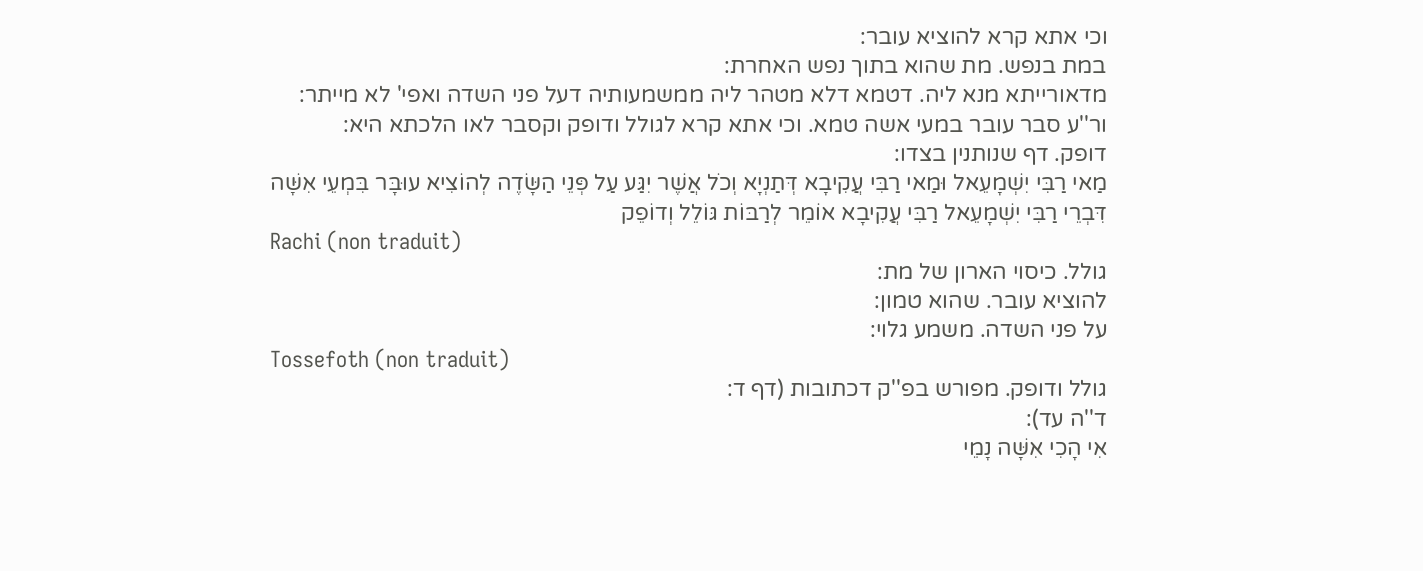וכי אתא קרא להוציא עובר:
במת בנפש. מת שהוא בתוך נפש האחרת:
מדאורייתא מנא ליה. דטמא דלא מטהר ליה ממשמעותיה דעל פני השדה ואפי' לא מייתר:
ור''ע סבר עובר במעי אשה טמא. וכי אתא קרא לגולל ודופק וקסבר לאו הלכתא היא:
דופק. דף שנותנין בצדו:
מַאי רַבִּי יִשְׁמָעֵאל וּמַאי רַבִּי עֲקִיבָא דְּתַנְיָא וְכֹל אֲשֶׁר יִגַּע עַל פְּנֵי הַשָּׂדֶה לְהוֹצִיא עוּבָּר בִּמְעֵי אִשָּׁה דִּבְרֵי רַבִּי יִשְׁמָעֵאל רַבִּי עֲקִיבָא אוֹמֵר לְרַבּוֹת גּוֹלֵל וְדוֹפֵק
Rachi (non traduit)
גולל. כיסוי הארון של מת:
להוציא עובר. שהוא טמון:
על פני השדה. משמע גלוי:
Tossefoth (non traduit)
גולל ודופק. מפורש בפ''ק דכתובות (דף ד:
ד''ה עד):
אִי הָכִי אִשָּׁה נָמֵי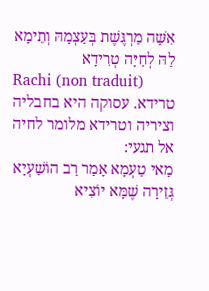אִשָּׁה מַרְגֶּשֶׁת בְּעַצְמָהּ וְתֵימָא לַהּ לְחַיָּה טְרִידָא
Rachi (non traduit)
טרידא. עסוקה היא בחבליה וציריה וטרידא מלומר לחיה אל תגעי:
מַאי טַעְמָא אָמַר רַב הוֹשַׁעְיָא גְּזֵירָה שֶׁמָּא יוֹצִיא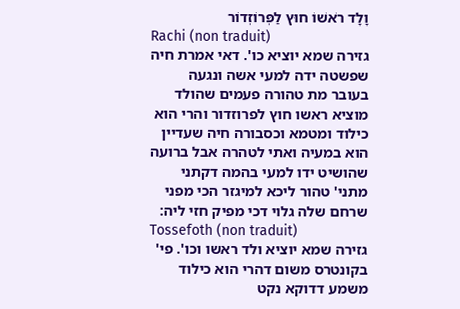וָלָד רֹאשׁוֹ חוּץ לַפְּרוֹזְדוֹר
Rachi (non traduit)
גזירה שמא יוציא כו'. דאי אמרת חיה שפשטה ידה למעי אשה ונגעה בעובר מת טהורה פעמים שהולד מוציא ראשו חוץ לפרוזדור והרי הוא כילוד ומטמא וכסבורה חיה שעדיין הוא במעיה ואתי לטהרה אבל ברועה שהושיט ידו למעי בהמה דקתני מתני' טהור ליכא למיגזר הכי מפני שרחם שלה גלוי דכי מפיק חזי ליה:
Tossefoth (non traduit)
גזירה שמא יוציא ולד ראשו וכו'. פי' בקונטרס משום דהרי הוא כילוד משמע דדוקא נקט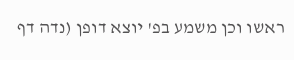ראשו וכן משמע בפ' יוצא דופן (נדה דף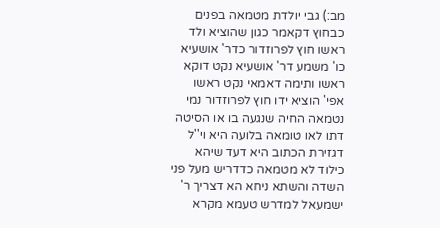מב:) גבי יולדת מטמאה בפנים כבחוץ דקאמר כגון שהוציא ולד ראשו חוץ לפרוזדור כדר' אושעיא כו' משמע דר' אושעיא נקט דוקא ראשו ותימה דאמאי נקט ראשו אפי' הוציא ידו חוץ לפרוזדור נמי נטמאה החיה שנגעה בו או הסיטה דתו לאו טומאה בלועה היא וי''ל דגזירת הכתוב היא דעד שיהא כילוד לא מטמאה כדדריש מעל פני השדה והשתא ניחא הא דצריך ר' ישמעאל למדרש טעמא מקרא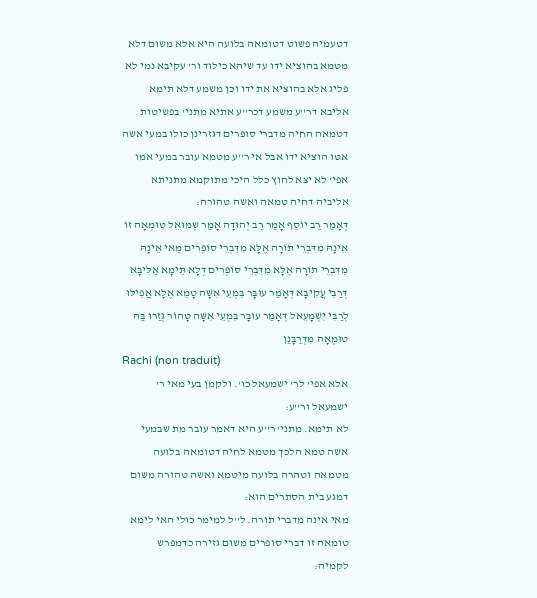דטעמיה פשוט דטומאה בלועה היא אלא משום דלא מטמא בהוציא ידו עד שיהא כילוד ור' עקיבא נמי לא פליג אלא בהוציא את ידו וכן משמע דלא תימא אליבא דר''ע משמע דכר''ע אתיא מתני' בפשיטות דטמאה החיה מדברי סופרים דגזרינן כולו במעי אשה אטו הוציא ידו אבל אי ר''ע מטמא עובר במעי אמו אפי' לא יצא לחוץ כלל היכי מתוקמא מתניתא אליביה דחיה טמאה ואשה טהורה:
דְּאָמַר רַב יוֹסֵף אָמַר רַב יְהוּדָה אָמַר שְׁמוּאֵל טוּמְאָה זוֹ אֵינָהּ מִדִּבְרֵי תוֹרָה אֶלָּא מִדִּבְרֵי סוֹפְרִים מַאי אֵינָהּ מִדִּבְרֵי תוֹרָה אֶלָּא מִדִּבְרֵי סוֹפְרִים דְּלָא תֵּימָא אַלִּיבָּא דְּרַבִּי עֲקִיבָא דְּאָמַר עוּבָּר בִּמְעֵי אִשָּׁה טָמֵא אֶלָּא אֲפִילּוּ לְרַבִּי יִשְׁמָעֵאל דְּאָמַר עוּבָּר בִּמְעֵי אִשָּׁה טָהוֹר גְּזַרוּ בַּהּ טוּמְאָה מִדְּרַבָּנַן
Rachi (non traduit)
אלא אפי' לר' ישמעאל כו'. ולקמן בעי מאי ר' ישמעאל ור''ע:
לא תימא. מתני' ר''ע היא דאמר עובר מת שבמעי אשה טמא הלכך מטמא לחיה דטומאה בלועה מטמאה וטהרה בלועה מיטמא ואשה טהורה משום דמגע בית הסתרים הוא:
מאי אינה מדברי תורה. ל''ל למימר כולי האי לימא טומאה זו דברי סופרים משום גזירה כדמפרש לקמיה: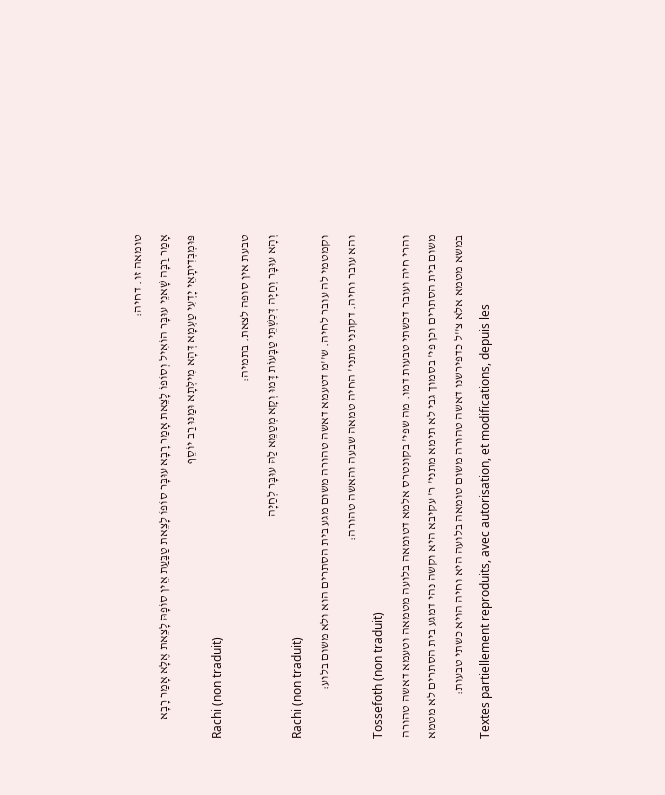טומאה זו. דחיה:
אָמַר רַבָּה שָׁאנֵי עוּבָּר הוֹאִיל וְסוֹפוֹ לָצֵאת אָמַר רָבָא עוּבָּר סוֹפוֹ לָצֵאת טַבַּעַת אֵין סוֹפָהּ לָצֵאת אֶלָּא אָמַר רָבָא פּוּמְבְּדִיתָאֵי יָדְעִי טַעְמָא דְּהָא מִילְּתָא וּמַנּוּ רַב יוֹסֵף
Rachi (non traduit)
טבעת אין סופה לצאת. בתמיה:
וְהָא עוּבָּר וְחַיָּה דְּכִשְׁתֵּי טַבָּעוֹת דָּמוּ וְקָא מְטַמֵּא לַהּ עוּבָּר לְחַיָּה
Rachi (non traduit)
וקמטמי לה עובר לחיה. ש''מ דטעמא דאשה טהורה משום מגע בית הסתרים הוא ולא משום בלוע:
והא עובר וחיה. דקתני מתני' החיה טמאה שבעה והאשה טהורה:
Tossefoth (non traduit)
והרי חיה ועובר דכשתי טבעות דמו. מה שפי' בקונטרס אלמא דטומאה בלועה מטמאה וטעמא דאשה טהורה משום בית הסתרים וכן פי' בסמוך גבי לא תימא מתני' ר' עקיבא היא וקשה נהי דמגע בית הסתרים לא מטמא במשא מטמא אלא צ''ל כדפירשנו דאשה טהורה משום טומאה בלועה היא וחיה הויא כשתי טבעות:
Textes partiellement reproduits, avec autorisation, et modifications, depuis les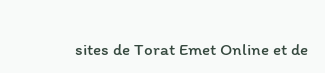sites de Torat Emet Online et de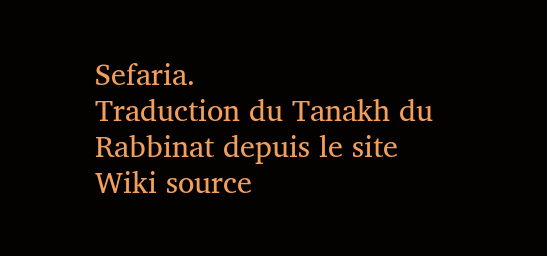Sefaria.
Traduction du Tanakh du Rabbinat depuis le site Wiki source